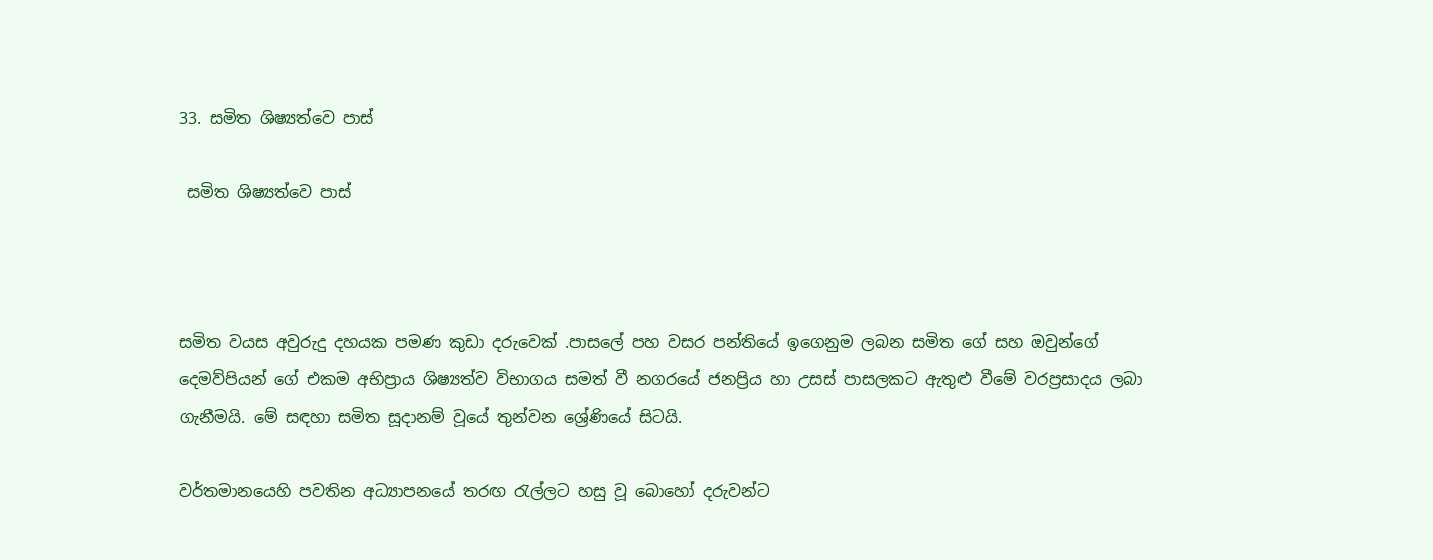33. සමිත ශිෂ්‍යත්වෙ පාස්

 සමිත ශිෂ්‍යත්වෙ පාස්



සමිත වයස අවුරුදු දහයක පමණ කුඩා දරුවෙක් .පාසලේ පහ වසර පන්තියේ ඉගෙනුම ලබන සමිත ගේ සහ ඔවුන්ගේ දෙමව්පියන් ගේ එකම අභිප්‍රාය ශිෂ්‍යත්ව විභාගය සමත් වී නගරයේ ජනප්‍රිය හා උසස් පාසලකට ඇතුළු වීමේ වරප්‍රසාදය ලබා ගැනීමයි. මේ සඳහා සමිත සූදානම් වූයේ තුන්වන ශ්‍රේණියේ සිටයි.

වර්තමානයෙහි පවතින අධ්‍යාපනයේ තරඟ රැල්ලට හසු වූ බොහෝ දරුවන්ට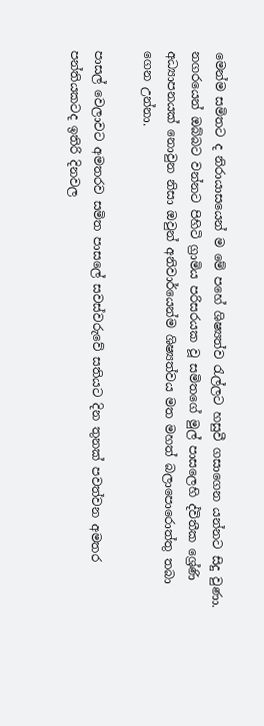මෙන්ම සමිතට ද නිරායාසයෙන් ම මේ පහේ ශිෂ්‍යත්ව රැල්ලට හසුවී ගසාගෙන යන්නට සිදු වුණා. නගරයෙන් ඔබ්බට වන්නට පිහිටි ග්‍රාමිය පරිසරයක වූ සමිතගේ මුල් පාසලෙහි ද්විතීක ශ්‍රේණි අධ්‍යාපනයක් නොවුන නිසා ඔවුන් අනිවාර්යෙන්ම ශිෂ්‍යත්වය මත මහත් බලාපොරොත්තු තබා ගෙන උන්නා.

පාසල් වෙලාවට අමතරව සමිත පාසලේ සවස්වරුවේ සතියට දින තුනක් පවත්වන අමතර පන්තියකටද ඉතිරි දිනවල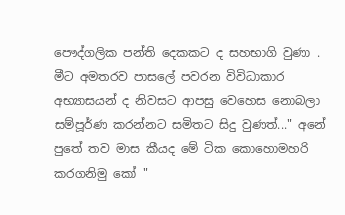පෞද්ගලික පන්ති දෙකකට ද සහභාගි වුණා . මීට අමතරව පාසලේ පවරන විවිධාකාර අභ්‍යාසයන් ද නිවසට ආපසු වෙහෙස නොබලා සම්පූර්ණ කරන්නට සමිතට සිදු වුණත්..." අනේ පුතේ තව මාස කීයද මේ ටික කොහොමහරි කරගනිමු කෝ "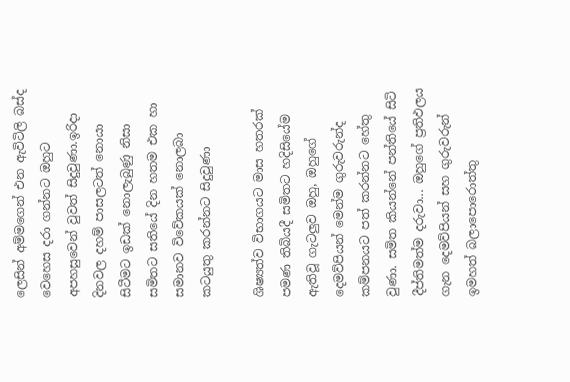ලෙසින් අම්මගෙන් එන ඇවිටිලි බස්ද වෙහෙස දරා ගන්නට ඔහුට අපහසුවෙන් වුවත් සිදුවුණා.ඉරිදා දිනවල දහම් පාසලටත් නොයා සිටීමට ඉඩක් නොලැබුණු නිසා සමිතට සතියේ දින හතම එක හා සමානව විවේකයක් නොලබා කටයුතු කරන්නට සිදුවුණා

ශිෂ්‍යත්ව විභාගයට මාස හතරක් පමණ තිබියදී සමිතට හදිසියේම ඇතිවූ ගැටලුව ඔහු, ඔහුගේ දෙමව්පියන් මෙන්ම ගුරුවරුන්ද කම්පනයට පත් කරන්නට හේතු වුණා. සමිත කියන්නේ පන්තියේ සිටි දීප්තිමත්ම දරුවා... ඔහුගේ ප්‍රතිඵලය ගැන දෙමව්පියන් සහ ගුරුවරුන් ඉමහත් බලාපොරොත්තු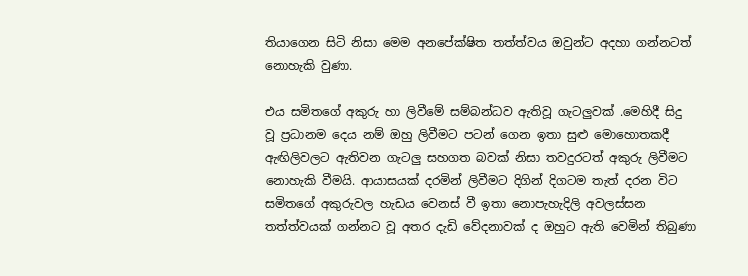තියාගෙන සිටි නිසා මෙම අනපේක්ෂිත තත්ත්වය ඔවුන්ට අදහා ගන්නටත් නොහැකි වුණා.

එය සමිතගේ අකුරු හා ලිවීමේ සම්බන්ධව ඇතිවූ ගැටලුවක් .මෙහිදී සිදු වූ ප්‍රධානම දෙය නම් ඔහු ලිවීමට පටන් ගෙන ඉතා සුළු මොහොතකදී ඇඟිලිවලට ඇතිවන ගැටලු සහගත බවක් නිසා තවදුරටත් අකුරු ලිවීමට නොහැකි වීමයි. ආයාසයක් දරමින් ලිවීමට දිගින් දිගටම තැත් දරන විට සමිතගේ අකුරුවල හැඩය වෙනස් වී ඉතා නොපැහැදිලි අවලස්සන තත්ත්වයක් ගන්නට වූ අතර දැඩි වේදනාවක් ද ඔහුට ඇති වෙමින් තිබුණා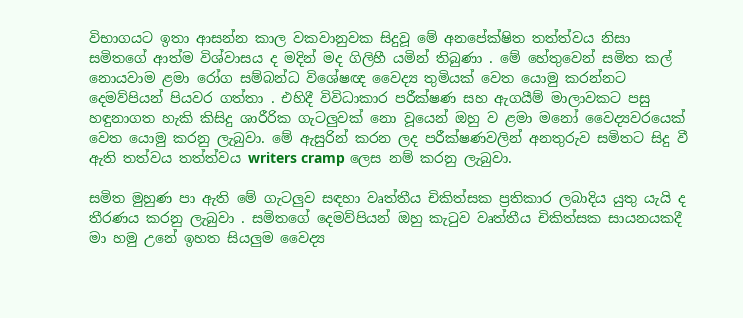විභාගයට ඉතා ආසන්න කාල වකවානුවක සිදුවූ මේ අනපේක්ෂිත තත්ත්වය නිසා සමිතගේ ආත්ම විශ්වාසය ද මදින් මද ගිලිහී යමින් තිබුණා . මේ හේතුවෙන් සමිත කල් නොයවාම ළමා රෝග සම්බන්ධ විශේෂඥ වෛද්‍ය තුමියක් වෙත යොමු කරන්නට දෙමව්පියන් පියවර ගත්තා . එහිදී විවිධාකාර පරීක්ෂණ සහ ඇගයීම් මාලාවකට පසු හඳුනාගත හැකි කිසිදු ශාරීරික ගැටලුවක් නො වූයෙන් ඔහු ව ළමා මනෝ වෛද්‍යවරයෙක් වෙත යොමු කරනු ලැබුවා. මේ ඇසුරින් කරන ලද පරීක්ෂණවලින් අනතුරුව සමිතට සිදු වී ඇති තත්වය තත්ත්වය writers cramp ලෙස නම් කරනු ලැබුවා.

සමිත මුහුණ පා ඇති මේ ගැටලුව සඳහා වෘත්තීය චිකිත්සක ප්‍රතිකාර ලබාදිය යුතු යැයි ද තීරණය කරනු ලැබුවා . සමිතගේ දෙමව්පියන් ඔහු කැටුව වෘත්තීය චිකිත්සක සායනයකදී මා හමු උනේ ඉහත සියලුම වෛද්‍ය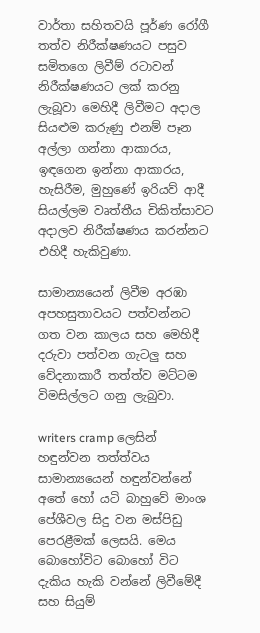වාර්තා සහිතවයි පූර්ණ රෝගී තත්ව නිරීක්ෂණයට පසුව සමිතගෙ ලිවීම් රටාවන් නිරීක්ෂණයට ලක් කරනු ලැබූවා මෙහිදී ලිවීමට අදාල සියළුම කරුණු එනම් පෑන අල්ලා ගන්නා ආකාරය, ඉඳගෙන ඉන්නා ආකාරය, හැසිරීම, මුහුණේ ඉරියව් ආදී සියල්ලම වෘත්තීය චිකිත්සාවට අදාලව නිරීක්ෂණය කරන්නට එහිදී හැකිවුණා.

සාමාන්‍යයෙන් ලිවීම අරඹා අපහසුතාවයට පත්වන්නට ගත වන කාලය සහ මෙහිදී දරුවා පත්වන ගැටලු සහ වේදනාකාරී තත්ත්ව මට්ටම විමසිල්ලට ගනු ලැබුවා.

writers cramp ලෙසින් හඳුන්වන තත්ත්වය සාමාන්‍යයෙන් හඳුන්වන්නේ අතේ හෝ යටි බාහුවේ මාංශ පේශීවල සිදු වන මස්පිඩු පෙරළීමක් ලෙසයි. මෙය බොහෝවිට බොහෝ විට දැකිය හැකි වන්නේ ලිවීමේදී සහ සියුම්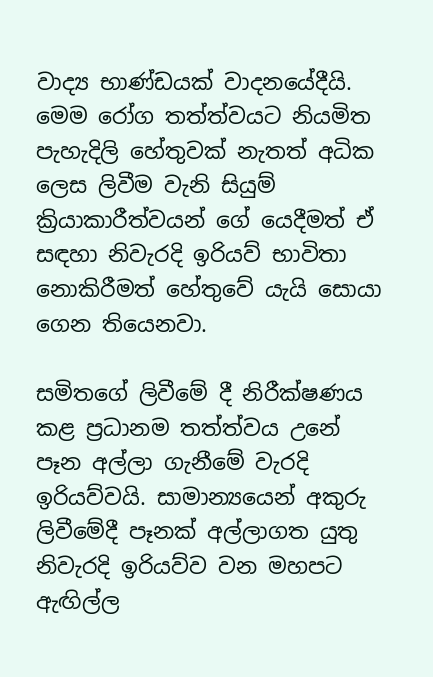වාද්‍ය භාණ්ඩයක් වාදනයේදීයි. මෙම රෝග තත්ත්වයට නියමිත පැහැදිලි හේතුවක් නැතත් අධික ලෙස ලිවීම වැනි සියුම් ක්‍රියාකාරීත්වයන් ගේ යෙදීමත් ඒ සඳහා නිවැරදි ඉරියව් භාවිතා නොකිරීමත් හේතුවේ යැයි සොයා ගෙන තියෙනවා.

සමිතගේ ලිවීමේ දී නිරීක්ෂණය කළ ප්‍රධානම තත්ත්වය උනේ පෑන අල්ලා ගැනීමේ වැරදි ඉරියව්වයි. සාමාන්‍යයෙන් අකුරු ලිවීමේදී පෑනක් අල්ලාගත යුතු නිවැරදි ඉරියව්ව වන මහපට ඇඟිල්ල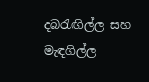දබරැඟිල්ල සහ මැඳගිල්ල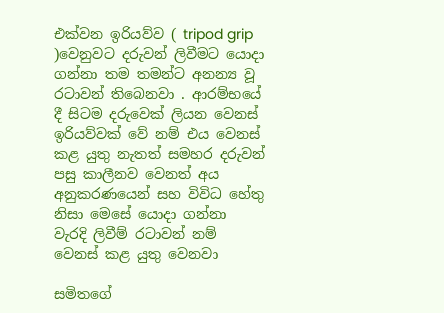එක්වන ඉරියව්ව ( tripod grip )වෙනුවට දරුවන් ලිවීමට යොදා ගන්නා තම තමන්ට අනන්‍ය වූ රටාවන් තිබෙනවා . ආරම්භයේ දී සිටම දරුවෙක් ලියන වෙනස් ඉරියව්වක් වේ නම් එය වෙනස් කළ යුතු නැතත් සමහර දරුවන් පසු කාලීනව වෙනත් අය අනුකරණයෙන් සහ විවිධ හේතු නිසා මෙසේ යොදා ගන්නා වැරදි ලිවීම් රටාවන් නම් වෙනස් කළ යුතු වෙනවා

සමිතගේ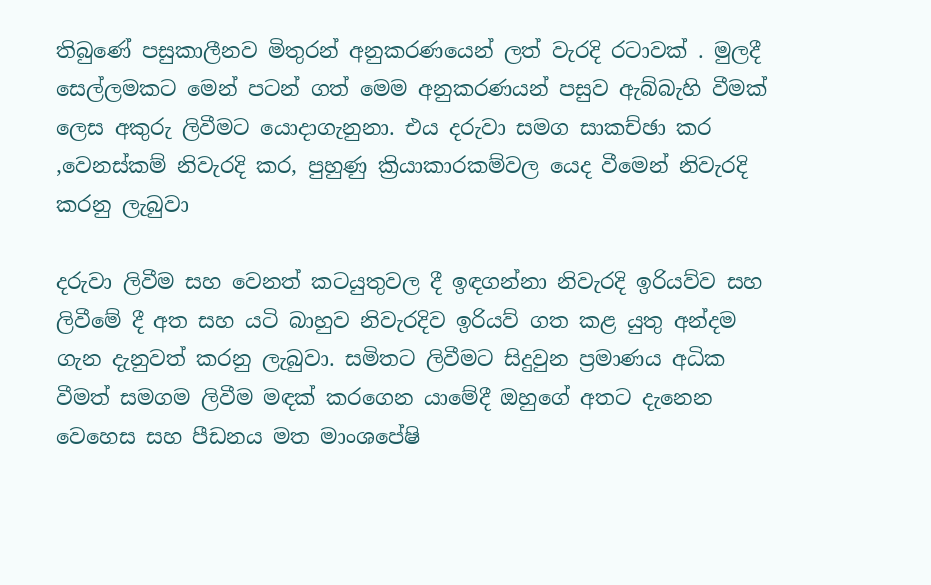තිබුණේ පසුකාලීනව මිතුරන් අනුකරණයෙන් ලත් වැරදි රටාවක් . මුලදී සෙල්ලමකට මෙන් පටන් ගත් මෙම අනුකරණයන් පසුව ඇබ්බැහි වීමක් ලෙස අකුරු ලිවීමට යොදාගැනුනා. එය දරුවා සමග සාකච්ඡා කර ,වෙනස්කම් නිවැරදි කර, පුහුණු ක්‍රියාකාරකම්වල යෙද වීමෙන් නිවැරදි කරනු ලැබුවා

දරුවා ලිවීම සහ වෙනත් කටයුතුවල දී ඉඳගන්නා නිවැරදි ඉරියව්ව සහ ලිවීමේ දී අත සහ යටි බාහුව නිවැරදිව ඉරියව් ගත කළ යුතු අන්දම ගැන දැනුවත් කරනු ලැබුවා. සමිතට ලිවීමට සිදුවුන ප්‍රමාණය අධික වීමත් සමගම ලිවීම මඳක් කරගෙන යාමේදී ඔහුගේ අතට දැනෙන වෙහෙස සහ පීඩනය මත මාංශපේෂි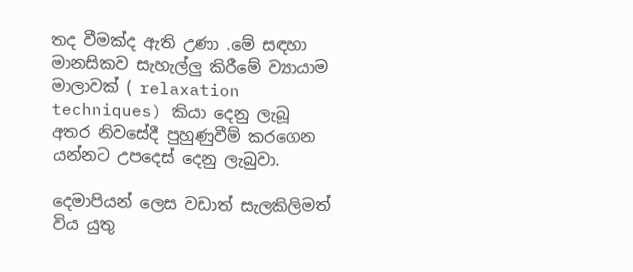තද වීමක්ද ඇති උණා .මේ සඳහා මානසිකව සැහැල්ලු කිරීමේ ව්‍යායාම මාලාවක් ( relaxation techniques) කියා දෙනු ලැබූ අතර නිවසේදී පුහුණුවීම් කරගෙන යන්නට උපදෙස් දෙනු ලැබුවා.

දෙමාපියන් ලෙස වඩාත් සැලකිලිමත් විය යුතු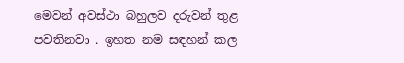මෙවන් අවස්ථා බහුලව දරුවන් තුළ පවතිනවා . ඉහත නම සඳහන් කල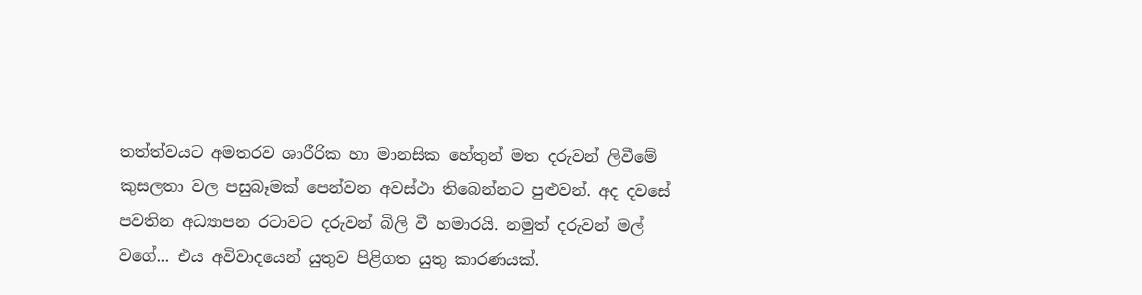තත්ත්වයට අමතරව ශාරීරික හා මානසික හේතුන් මත දරුවන් ලිවීමේ කුසලතා වල පසුබෑමක් පෙන්වන අවස්ථා තිබෙන්නට පුළුවන්. අද දවසේ පවතින අධ්‍යාපන රටාවට දරුවන් බිලි වී හමාරයි. නමුත් දරුවන් මල් වගේ... එය අවිවාදයෙන් යුතුව පිළිගත යුතු කාරණයක්.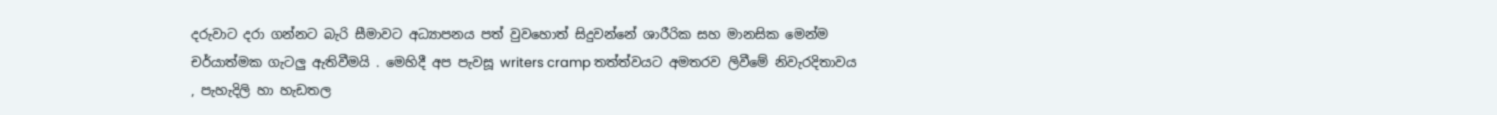දරුවාට දරා ගන්නට බැරි සීමාවට අධ්‍යාපනය පත් වුවහොත් සිදුවන්නේ ශාරීරික සහ මානසික මෙන්ම චර්යාත්මක ගැටලු ඇතිවීමයි . මෙහිදී අප පැවසූ writers cramp තත්ත්වයට අමතරව ලිවීමේ නිවැරදිතාවය , පැහැදිලි හා හැඩතල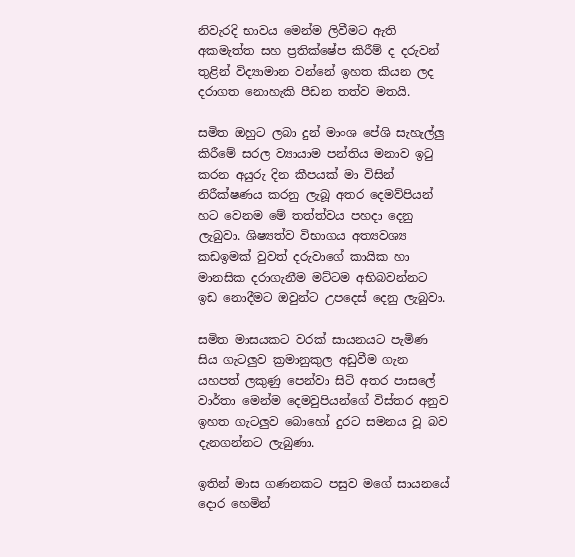නිවැරදි භාවය මෙන්ම ලිවීමට ඇති අකමැත්ත සහ ප්‍රතික්ෂේප කිරීම් ද දරුවන් තුළින් විද්‍යාමාන වන්නේ ඉහත කියන ලද දරාගත නොහැකි පීඩන තත්ව මතයි.

සමිත ඔහුට ලබා දුන් මාංශ පේශි සැහැල්ලු කිරීමේ සරල ව්‍යායාම පන්තිය මනාව ඉටු කරන අයුරු දින කීපයක් මා විසින් නිරීක්ෂණය කරනු ලැබූ අතර දෙමව්පියන් හට වෙනම මේ තත්ත්වය පහදා දෙනු ලැබුවා. ශිෂ්‍යත්ව විභාගය අත්‍යවශ්‍ය කඩඉමක් වුවත් දරුවාගේ කායික හා මානසික දරාගැනීම මට්ටම අභිබවන්නට ඉඩ නොදීමට ඔවුන්ට උපදෙස් දෙනු ලැබුවා.

සමිත මාසයකට වරක් සායනයට පැමිණ සිය ගැටලුව ක්‍රමානුකුල අඩුවීම ගැන යහපත් ලකුණු පෙන්වා සිටි අතර පාසලේ වාර්තා මෙන්ම දෙමවුපියන්ගේ විස්තර අනුව ඉහත ගැටලුව බොහෝ දුරට සමනය වූ බව දැනගන්නට ලැබුණා.

ඉතින් මාස ගණනකට පසුව මගේ සායනයේ දොර හෙමින්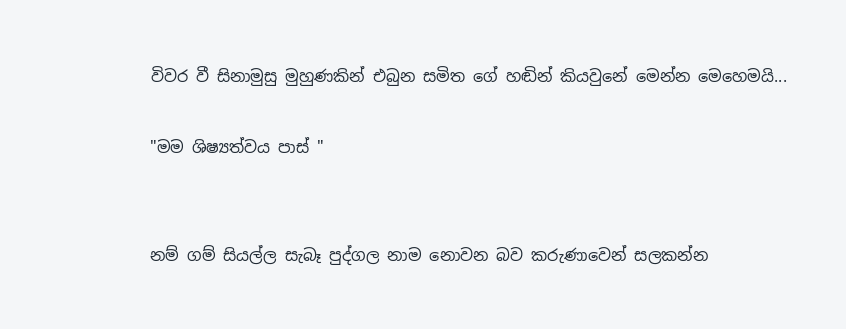විවර වී සිනාමුසු මුහුණකින් එබුන සමිත ගේ හඬින් කියවුනේ මෙන්න මෙහෙමයි...

"මම ශිෂ්‍යත්වය පාස් "


නම් ගම් සියල්ල සැබෑ පුද්ගල නාම නොවන බව කරුණාවෙන් සලකන්න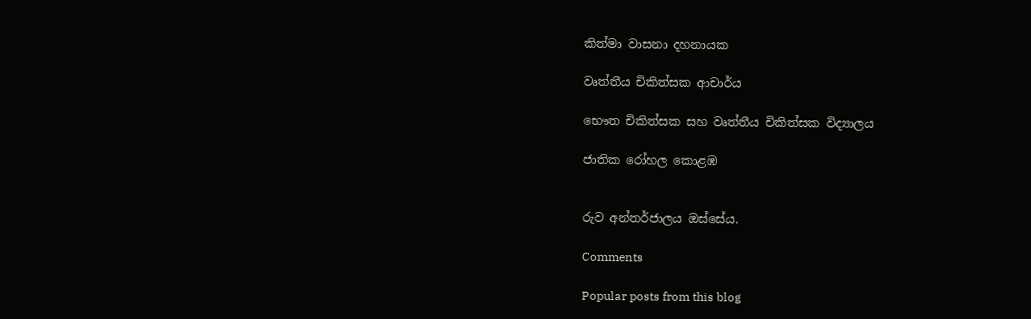කිත්මා වාසනා දහනායක

වෘත්තීය චිකිත්සක ආචාර්ය

භෞත චිකිත්සක සහ වෘත්තීය චිකිත්සක විද්‍යාලය

ජාතික රෝහල කොළඹ


රුව අන්තර්ජාලය ඔස්සේය.

Comments

Popular posts from this blog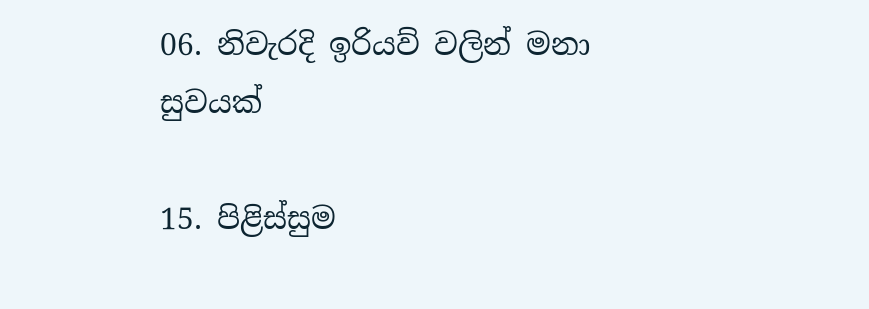06. නිවැරදි ඉරියව් වලින් මනා සුවයක්

15. පිළිස්සුම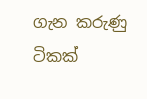ගැන කරුණු ටිකක්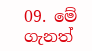09. මේ ගැනත්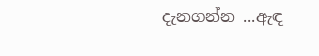දැනගන්න ...ඇඳ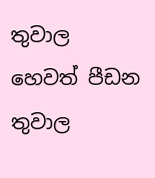තුවාල හෙවත් පීඩන තුවාල